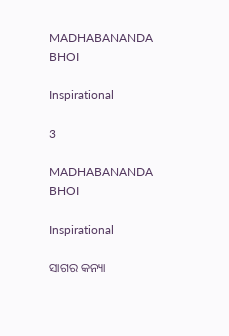MADHABANANDA BHOI

Inspirational

3

MADHABANANDA BHOI

Inspirational

ସାଗର କନ୍ୟା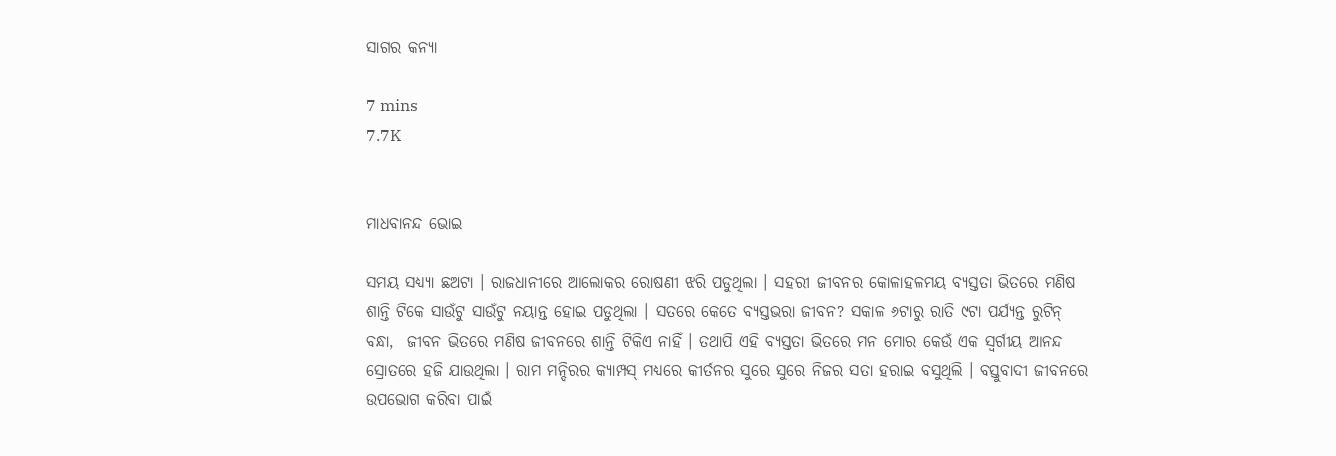ସାଗର କନ୍ୟା

7 mins
7.7K


ମାଧବାନନ୍ଦ ଭୋଇ

ସମୟ ସଧ୍ୟ୍ୟା ଛଅଟା । ରାଜଧାନୀରେ ଆଲୋକର ରୋଷଣୀ ଝରି ପଡୁଥିଲା । ସହରୀ ଜୀବନର କୋଳାହଳମୟ ବ୍ୟସ୍ତତା ଭିତରେ ମଣିଷ ଶାନ୍ତି ଟିକେ ସାଉଁଟୁ ସାଉଁଟୁ ନୟାନ୍ତ ହୋଇ ପଡୁଥିଲା । ସତରେ କେତେ ବ୍ୟସ୍ତଭରା ଜୀବନ? ସକାଳ ୬ଟାରୁ ରାତି ୯ଟା ପର୍ଯ୍ୟନ୍ତ ରୁଟିନ୍ ବନ୍ଧା,  ଜୀବନ ଭିତରେ ମଣିଷ ଜୀବନରେ ଶାନ୍ତି ଟିକିଏ ନାହିଁ । ତଥାପି ଏହି ବ୍ୟସ୍ତତା ଭିତରେ ମନ ମୋର କେଉଁ ଏକ ସ୍ବର୍ଗୀୟ ଆନନ୍ଦ ସ୍ରୋତରେ ହଜି ଯାଉଥିଲା । ରାମ ମନ୍ଦିରର କ୍ୟାମ୍ପସ୍ ମଧ୍ୟରେ କୀର୍ତନର ସୁରେ ସୁରେ ନିଜର ସତା ହରାଇ ବସୁଥିଲି । ବସ୍ତୁବାଦୀ ଜୀବନରେ ଉପଭୋଗ କରିବା ପାଇଁ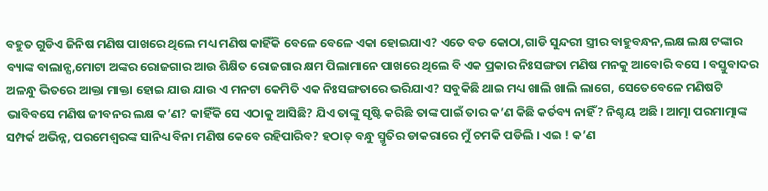ବହୁତ ଗୁଡିଏ ଜିନିଷ ମଣିଷ ପାଖରେ ଥିଲେ ମଧ୍ୟ ମଣିଷ କାହିଁକି ବେଳେ ବେଳେ ଏକା ହୋଇଯାଏ? ଏତେ ବଡ କୋଠା,ଗାଡି ସୁନ୍ଦରୀ ସ୍ତ୍ରୀର ବାହୁବନ୍ଧନ,ଲକ୍ଷ ଲକ୍ଷ ଟଙ୍କାର ବ୍ୟାଙ୍କ ବାଲାନ୍ସ,ମୋଟା ଅଙ୍କର ରୋଜଗାର ଆଉ ଶିକ୍ଷିତ ରୋଜଗାର କ୍ଷମ ପିଲାମାନେ ପାଖରେ ଥିଲେ ବି ଏକ ପ୍ରକାର ନିଃସଙ୍ଗତା ମଣିଷ ମନକୁ ଆବୋରି ବସେ । ବସ୍ତୁବାଦର ଅଳନ୍ଧୁ ଭିତରେ ଆକ୍ତା ମାକ୍ତା ହୋଇ ଯାଉ ଯାଉ ଏ ମନଟା କେମିତି ଏକ ନିଃସଙ୍ଗତାରେ ଭରିଯାଏ? ସବୁକିଛି ଥାଇ ମଧ୍ୟ ଖାଲି ଖାଲି ଲାଗେ, ସେତେବେଳେ ମଣିଷଟି ଭାବିବସେ ମଣିଷ ଜୀବନର ଲକ୍ଷ କ’ଣ? କାହିଁକି ସେ ଏଠାକୁ ଆସିଛି? ଯିଏ ତାଙ୍କୁ ସୃଷ୍ଟି କରିଛି ତାଙ୍କ ପାଇଁ ତାର କ’ଣ କିଛି କର୍ତବ୍ୟ ନାହିଁ? ନିଶ୍ଚୟ ଅଛି । ଆତ୍ମା ପରମାତ୍ମାଙ୍କ ସମ୍ପର୍କ ଅଭିନ୍ନ, ପରମେଶ୍ୱରଙ୍କ ସାନିଧ୍ୟ ବିନା ମଣିଷ କେବେ ରହିପାରିବ? ହଠାତ୍ ବନ୍ଧୁ ସ୍ମୃତିର ଡାକରାରେ ମୁଁ ଚମକି ପଡିଲି । ଏଇ ! କ’ଣ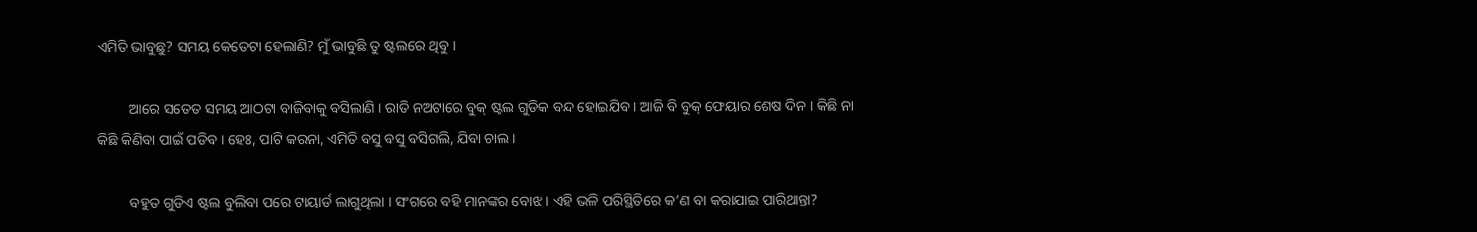ଏମିତି ଭାବୁଛୁ? ସମୟ କେତେଟା ହେଲାଣି? ମୁଁ ଭାବୁଛି ତୁ ଷ୍ଟଲରେ ଥିବୁ ।

         ଆରେ ସତେତ ସମୟ ଆଠଟା ବାଜିବାକୁ ବସିଲାଣି । ରାତି ନଅଟାରେ ବୁକ୍ ଷ୍ଟଲ ଗୁଡିକ ବନ୍ଦ ହୋଇଯିବ । ଆଜି ବି ବୁକ୍ ଫେୟାର ଶେଷ ଦିନ । କିଛି ନା କିଛି କିଣିବା ପାଇଁ ପଡିବ । ହେଃ, ପାଟି କରନା, ଏମିତି ବସୁ ବସୁ ବସିଗଲି, ଯିବା ଚାଲ ।

         ବହୁତ ଗୁଡିଏ ଷ୍ଟଲ ବୁଲିବା ପରେ ଟାୟାର୍ଡ ଲାଗୁଥିଲା । ସଂଗରେ ବହି ମାନଙ୍କର ବୋଝ । ଏହି ଭଳି ପରିସ୍ଥିତିରେ କ’ଣ ବା କରାଯାଇ ପାରିଥାନ୍ତା?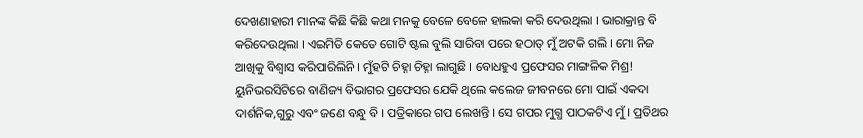ଦେଖଣାହାରୀ ମାନଙ୍କ କିଛି କିଛି କଥା ମନକୁ ବେଳେ ବେଳେ ହାଲକା କରି ଦେଉଥିଲା । ଭାରାକ୍ରାନ୍ତ ବି କରିଦେଉଥିଲା । ଏଇମିତି କେତେ ଗୋଟି ଷ୍ଟଲ ବୁଲି ସାରିବା ପରେ ହଠାତ୍ ମୁଁ ଅଟକି ଗଲି । ମୋ ନିଜ ଆଖିକୁ ବିଶ୍ୱାସ କରିପାରିଲିନି । ମୁଁହଟି ଚିହ୍ନା ଚିହ୍ନା ଲାଗୁଛି । ବୋଧହୁଏ ପ୍ରଫେସର ମାଙ୍ଗଳିକ ମିଶ୍ର! ୟୁନିଭରସିଟିରେ ବାଣିଜ୍ୟ ବିଭାଗର ପ୍ରଫେସର ଯେକି ଥିଲେ କଲେଜ ଜୀବନରେ ମୋ ପାଇଁ ଏକଦା ଦାର୍ଶନିକ,ଗୁରୁ ଏବଂ ଜଣେ ବନ୍ଧୁ ବି । ପତ୍ରିକାରେ ଗପ ଲେଖନ୍ତି । ସେ ଗପର ମୁଗ୍ଧ ପାଠକଟିଏ ମୁଁ । ପ୍ରତିଥର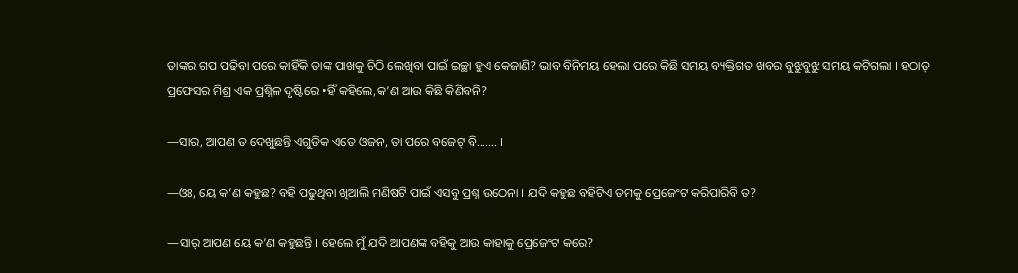ତାଙ୍କର ଗପ ପଢିବା ପରେ କାହିଁକି ତାଙ୍କ ପାଖକୁ ଚିଠି ଲେଖିବା ପାଇଁ ଇଚ୍ଛା ହୁଏ କେଜାଣି? ଭାବ ବିନିମୟ ହେଲା ପରେ କିଛି ସମୟ ବ୍ୟକ୍ତିଗତ ଖବର ବୁଝୁବୁଝୁ ସମୟ କଟିଗଲା । ହଠାତ୍ ପ୍ରଫେସର ମିଶ୍ର ଏକ ପ୍ରଶ୍ନିଳ ଦୃଷ୍ଟିରେ •ହିଁ କହିଲେ,କ’ଣ ଆଉ କିଛି କିଣିବନି?

—ସାର, ଆପଣ ତ ଦେଖୁଛନ୍ତି ଏଗୁଡିକ ଏତେ ଓଜନ, ତା ପରେ ବଜେଟ୍ ବି....... ।

—ଓଃ, ୟେ କ’ଣ କହୁଛ? ବହି ପଢୁଥିବା ଖିଆଲି ମଣିଷଟି ପାଇଁ ଏସବୁ ପ୍ରଶ୍ନ ଉଠେନା । ଯଦି କହୁଛ ବହିଟିଏ ତମକୁ ପ୍ରେଜେଂଟ କରିପାରିବି ତ?

—ସାର୍ ଆପଣ ୟେ କ’ଣ କହୁଛନ୍ତି । ହେଲେ ମୁଁ ଯଦି ଆପଣଙ୍କ ବହିକୁ ଆଉ କାହାକୁ ପ୍ରେଜେଂଟ କରେ?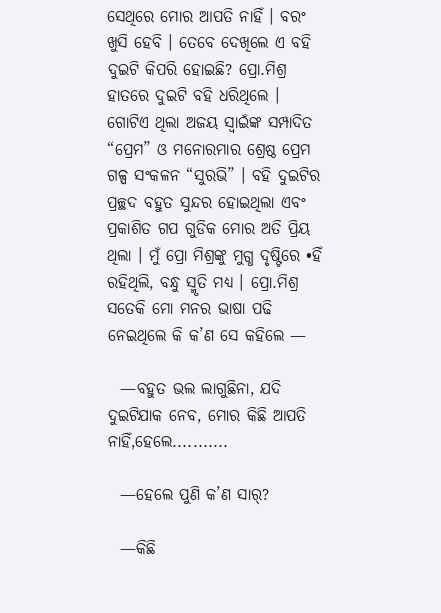ସେଥିରେ ମୋର ଆପତି ନାହିଁ । ବରଂ ଖୁସି ହେବି । ତେବେ ଦେଖିଲେ ଏ ବହି ଦୁଇଟି କିପରି ହୋଇଛି? ପ୍ରୋ.ମିଶ୍ର ହାତରେ ଦୁଇଟି ବହି ଧରିଥିଲେ । ଗୋଟିଏ ଥିଲା ଅଜୟ ସ୍ବାଇଁଙ୍କ ସମ୍ପାଦିତ “ପ୍ରେମ” ଓ ମନୋରମାର ଶ୍ରେଷ୍ଠ ପ୍ରେମ ଗଳ୍ପ ସଂକଳନ “ସୁରଭି” । ବହି ଦୁଇଟିର ପ୍ରଚ୍ଛଦ ବହୁତ ସୁନ୍ଦର ହୋଇଥିଲା ଏବଂ ପ୍ରକାଶିତ ଗପ ଗୁଡିକ ମୋର ଅତି ପ୍ରିୟ ଥିଲା । ମୁଁ ପ୍ରୋ ମିଶ୍ରଙ୍କୁ ମୁଗ୍ଧ ଦୃଷ୍ଟିରେ •ହିଁ ରହିଥିଲି, ବନ୍ଧୁ ସ୍ମୃତି ମଧ୍ୟ । ପ୍ରୋ.ମିଶ୍ର ସତେକି ମୋ ମନର ଭାଷା ପଢି ନେଇଥିଲେ କି କ’ଣ ସେ କହିଲେ —

  —ବହୁତ ଭଲ ଲାଗୁଛିନା, ଯଦି ଦୁଇଟିଯାକ ନେବ, ମୋର କିଛି ଆପତି ନାହିଁ,ହେଲେ...........

  —ହେଲେ ପୁଣି କ’ଣ ସାର୍?

  —କିଛି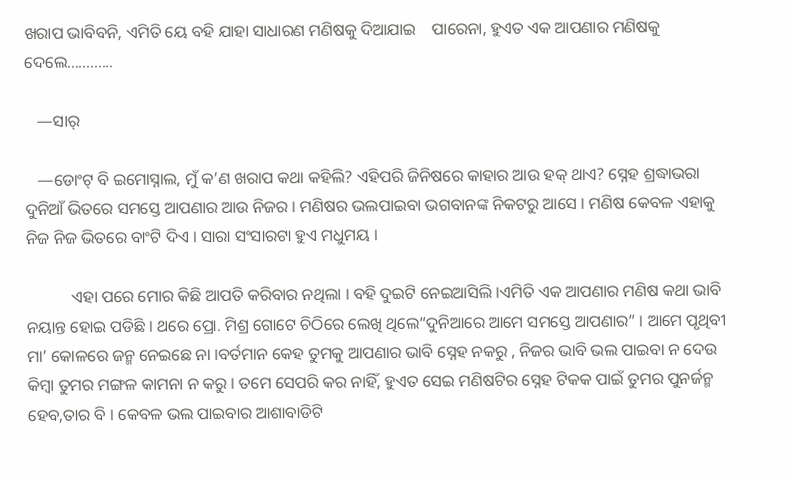ଖରାପ ଭାବିବନି, ଏମିତି ୟେ ବହି ଯାହା ସାଧାରଣ ମଣିଷକୁ ଦିଆଯାଇ    ପାରେନା, ହୁଏତ ଏକ ଆପଣାର ମଣିଷକୁ ଦେଲେ............

   —ସାର୍

   —ଡୋଂଟ୍ ବି ଇମୋସ୍ନାଲ, ମୁଁ କ’ଣ ଖରାପ କଥା କହିଲି? ଏହିପରି ଜିନିଷରେ କାହାର ଆଉ ହକ୍ ଥାଏ? ସ୍ନେହ ଶ୍ରଦ୍ଧାଭରା ଦୁନିଆଁ ଭିତରେ ସମସ୍ତେ ଆପଣାର ଆଉ ନିଜର । ମଣିଷର ଭଲପାଇବା ଭଗବାନଙ୍କ ନିକଟରୁ ଆସେ । ମଣିଷ କେବଳ ଏହାକୁ ନିଜ ନିଜ ଭିତରେ ବାଂଟି ଦିଏ । ସାରା ସଂସାରଟା ହୁଏ ମଧୁମୟ ।

           ଏହା ପରେ ମୋର କିଛି ଆପତି କରିବାର ନଥିଲା । ବହି ଦୁଇଟି ନେଇଆସିଲି ।ଏମିତି ଏକ ଆପଣାର ମଣିଷ କଥା ଭାବି ନୟାନ୍ତ ହୋଇ ପଡିଛି । ଥରେ ପ୍ରୋ. ମିଶ୍ର ଗୋଟେ ଚିଠିରେ ଲେଖି ଥିଲେ“ଦୁନିଆରେ ଆମେ ସମସ୍ତେ ଆପଣାର” । ଆମେ ପୃଥିବୀ ମା’ କୋଳରେ ଜନ୍ମ ନେଇଛେ ନା ।ବର୍ତମାନ କେହ ତୁମକୁ ଆପଣାର ଭାବି ସ୍ନେହ ନକରୁ , ନିଜର ଭାବି ଭଲ ପାଇବା ନ ଦେଉ କିମ୍ବା ତୁମର ମଙ୍ଗଳ କାମନା ନ କରୁ । ତମେ ସେପରି କର ନାହିଁ, ହୁଏତ ସେଇ ମଣିଷଟିର ସ୍ନେହ ଟିକକ ପାଇଁ ତୁମର ପୁନର୍ଜନ୍ମ ହେବ,ତାର ବି । କେବଳ ଭଲ ପାଇବାର ଆଶାବାଡିଟି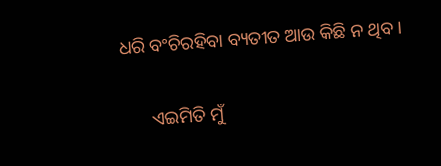ଧରି ବଂଚିରହିବା ବ୍ୟତୀତ ଆଉ କିଛି ନ ଥିବ ।

      ଏଇମିତି ମୁଁ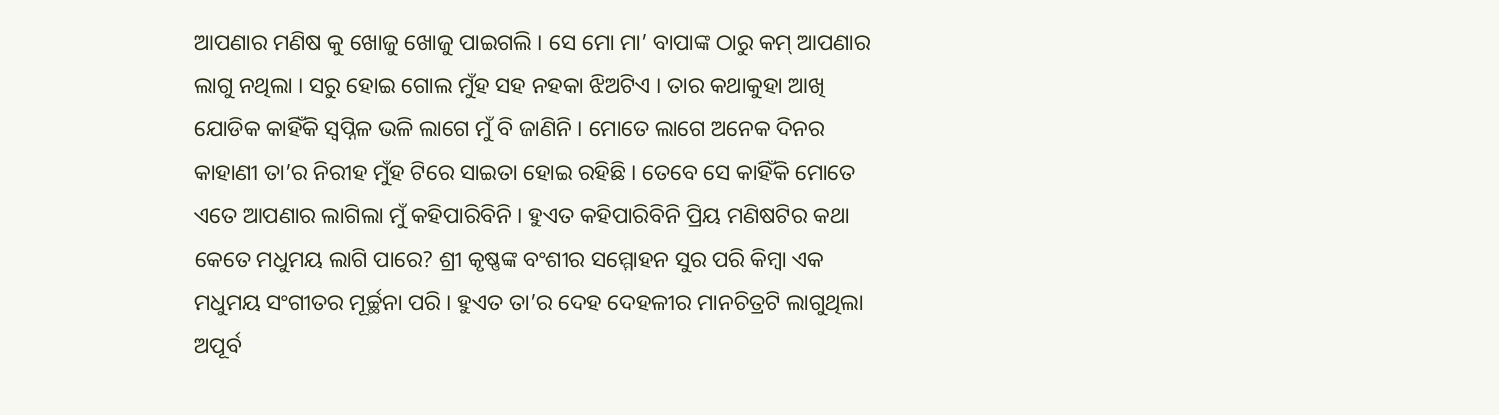ଆପଣାର ମଣିଷ କୁ ଖୋଜୁ ଖୋଜୁ ପାଇଗଲି । ସେ ମୋ ମା’ ବାପାଙ୍କ ଠାରୁ କମ୍ ଆପଣାର ଲାଗୁ ନଥିଲା । ସରୁ ହୋଇ ଗୋଲ ମୁଁହ ସହ ନହକା ଝିଅଟିଏ । ତାର କଥାକୁହା ଆଖି ଯୋଡିକ କାହିଁକି ସ୍ବପ୍ନିଳ ଭଳି ଲାଗେ ମୁଁ ବି ଜାଣିନି । ମୋତେ ଲାଗେ ଅନେକ ଦିନର କାହାଣୀ ତା’ର ନିରୀହ ମୁଁହ ଟିରେ ସାଇତା ହୋଇ ରହିଛି । ତେବେ ସେ କାହିଁକି ମୋତେ ଏତେ ଆପଣାର ଲାଗିଲା ମୁଁ କହିପାରିବିନି । ହୁଏତ କହିପାରିବିନି ପ୍ରିୟ ମଣିଷଟିର କଥା କେତେ ମଧୁମୟ ଲାଗି ପାରେ? ଶ୍ରୀ କୃଷ୍ଣଙ୍କ ବଂଶୀର ସମ୍ମୋହନ ସୁର ପରି କିମ୍ବା ଏକ ମଧୁମୟ ସଂଗୀତର ମୂର୍ଚ୍ଛନା ପରି । ହୁଏତ ତା’ର ଦେହ ଦେହଳୀର ମାନଚିତ୍ରଟି ଲାଗୁଥିଲା ଅପୂର୍ବ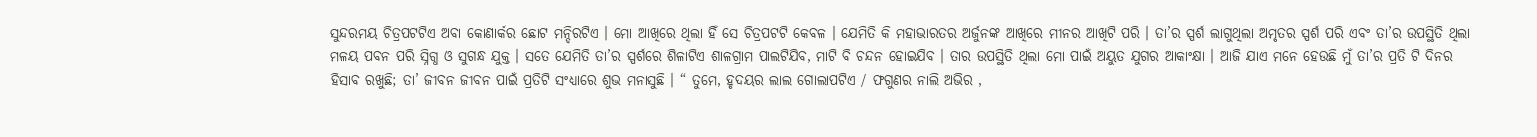ସୁନ୍ଦରମୟ ଚିତ୍ରପଟଟିଏ ଅବା କୋଣାର୍କର ଛୋଟ ମନ୍ଦିରଟିଏ । ମୋ ଆଖିରେ ଥିଲା ହିଁ ସେ ଚିତ୍ରପଟଟି କେବଳ । ଯେମିତି କି ମହାଭାରତର ଅର୍ଜୁନଙ୍କ ଆଖିରେ ମୀନର ଆଖିଟି ପରି । ତା’ର ସ୍ପର୍ଶ ଲାଗୁଥିଲା ଅମୃତର ସ୍ପର୍ଶ ପରି ଏବଂ ତା’ର ଉପସ୍ଥିତି ଥିଲା ମଳୟ ପବନ ପରି ସ୍ନିଗ୍ଧ ଓ ସୁଗନ୍ଧ ଯୁକ୍ତ । ସତେ ଯେମିତି ତା’ର ସ୍ପର୍ଶରେ ଶିଳାଟିଏ ଶାଳଗ୍ରାମ ପାଲଟିଯିବ, ମାଟି ବି ଚନ୍ଦନ ହୋଇଯିବ । ତାର ଉପସ୍ଥିତି ଥିଲା ମୋ ପାଇଁ ଅୟୁତ ଯୁଗର ଆକାଂକ୍ଷା । ଆଜି ଯାଏ ମନେ ହେଉଛି ମୁଁ ତା’ର ପ୍ରତି ଟି ଦିନର ହିସାବ ରଖୁଛି; ତା’ ଜୀବନ ଜୀବନ ପାଇଁ ପ୍ରତିଟି ସଂଧ୍ୟାରେ ଶୁଭ ମନାସୁଛି । “ ତୁମେ, ହୃଦୟର ଲାଲ ଗୋଲାପଟିଏ / ଫଗୁଣର ନାଲି ଅଭିର ,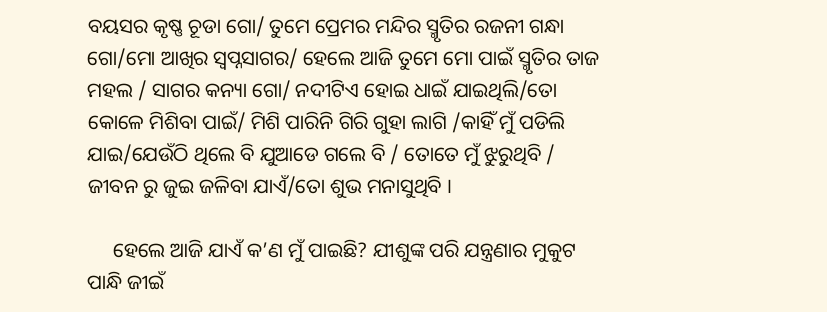ବୟସର କୃଷ୍ଣ ଚୂଡା ଗୋ/ ତୁମେ ପ୍ରେମର ମନ୍ଦିର ସ୍ମୃତିର ରଜନୀ ଗନ୍ଧା ଗୋ/ମୋ ଆଖିର ସ୍ବପ୍ନସାଗର/ ହେଲେ ଆଜି ତୁମେ ମୋ ପାଇଁ ସ୍ମୃତିର ତାଜ ମହଲ / ସାଗର କନ୍ୟା ଗୋ/ ନଦୀଟିଏ ହୋଇ ଧାଇଁ ଯାଇଥିଲି/ତୋ କୋଳେ ମିଶିବା ପାଇଁ/ ମିଶି ପାରିନି ଗିରି ଗୁହା ଲାଗି /କାହିଁ ମୁଁ ପଡିଲି ଯାଇ/ଯେଉଁଠି ଥିଲେ ବି ଯୁଆଡେ ଗଲେ ବି / ତୋତେ ମୁଁ ଝୁରୁଥିବି / ଜୀବନ ରୁ ଜୁଇ ଜଳିବା ଯାଏଁ/ତୋ ଶୁଭ ମନାସୁଥିବି ।

     ହେଲେ ଆଜି ଯାଏଁ କ’ଣ ମୁଁ ପାଇଛି? ଯୀଶୁଙ୍କ ପରି ଯନ୍ତ୍ରଣାର ମୁକୁଟ ପାନ୍ଧି ଜୀଇଁ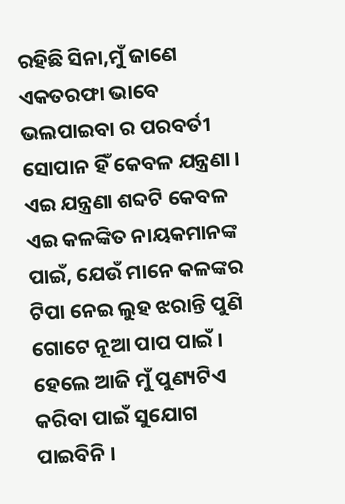ରହିଛି ସିନା,ମୁଁ ଜାଣେ ଏକତରଫା ଭାବେ ଭଲପାଇବା ର ପରବର୍ତୀ ସୋପାନ ହିଁ କେବଳ ଯନ୍ତ୍ରଣା । ଏଇ ଯନ୍ତ୍ରଣା ଶବ୍ଦଟି କେବଳ ଏଇ କଳଙ୍କିତ ନାୟକମାନଙ୍କ ପାଇଁ, ଯେଉଁ ମାନେ କଳଙ୍କର ଟିପା ନେଇ ଲୁହ ଝରାନ୍ତି ପୁଣି ଗୋଟେ ନୂଆ ପାପ ପାଇଁ । ହେଲେ ଆଜି ମୁଁ ପୁଣ୍ୟଟିଏ କରିବା ପାଇଁ ସୁଯୋଗ ପାଇବିନି ।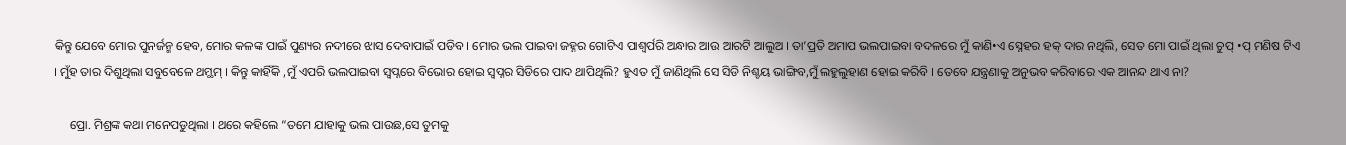କିନ୍ତୁ ଯେବେ ମୋର ପୁନର୍ଜନ୍ମ ହେବ, ମୋର କଳଙ୍କ ପାଇଁ ପୁଣ୍ୟର ନଦୀରେ ଝାସ ଦେବାପାଇଁ ପଡିବ । ମୋର ଭଲ ପାଇବା ଜହ୍ନର ଗୋଟିଏ ପାଶ୍ୱର୍ପରି ଅନ୍ଧାର ଆଉ ଆରଟି ଆଲୁଅ । ତା’ପ୍ରତି ଅମାପ ଭଲପାଇବା ବଦଳରେ ମୁଁ କାଣି•ଏ ସ୍ନେହର ହକ୍ ଦାର ନଥିଲି, ସେତ ମୋ ପାଇଁ ଥିଲା ଚୁପ୍ •ପ୍ ମଣିଷ ଟିଏ । ମୁଁହ ତାର ଦିଶୁଥିଲା ସବୁବେଳେ ଥମ୍ଥମ୍ । କିନ୍ତୁ କାହିଁକି ,ମୁଁ ଏପରି ଭଲପାଇବା ସ୍ବପ୍ନରେ ବିଭୋର ହୋଇ ସ୍ବପ୍ନର ସିଡିରେ ପାଦ ଥାପିଥିଲି? ହୁଏତ ମୁଁ ଜାଣିଥିଲି ସେ ସିଡି ନିଶ୍ଚୟ ଭାଙ୍ଗିବ,ମୁଁ ଲହୁଲୁହାଣ ହୋଇ କରିବି । ତେବେ ଯନ୍ତ୍ରଣାକୁ ଅନୁଭବ କରିବାରେ ଏକ ଆନନ୍ଦ ଥାଏ ନା?

     ପ୍ରୋ. ମିଶ୍ରଙ୍କ କଥା ମନେପଡୁଥିଲା । ଥରେ କହିଲେ “ତମେ ଯାହାକୁ ଭଲ ପାଉଛ,ସେ ତୁମକୁ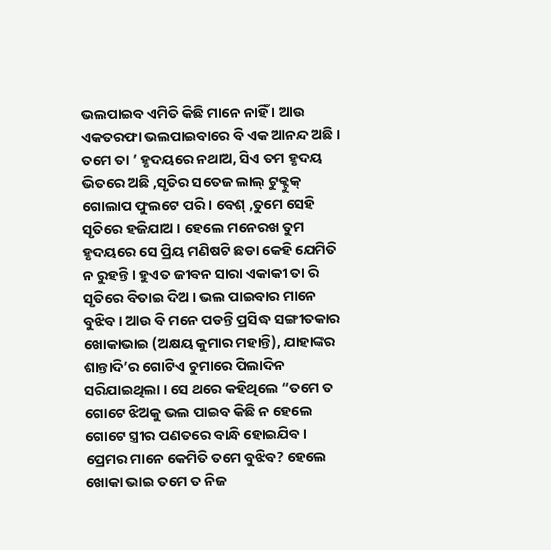ଭଲପାଇବ ଏମିତି କିଛି ମାନେ ନାହିଁ । ଆଉ ଏକତରଫା ଭଲପାଇବାରେ ବି ଏକ ଆନନ୍ଦ ଅଛି । ତମେ ତା ’ ହୃଦୟରେ ନଥାଅ, ସିଏ ତମ ହୃଦୟ ଭିତରେ ଅଛି ,ସୃତିର ସତେଜ ଲାଲ୍ ଟୁକ୍ଟୁକ୍ ଗୋଲାପ ଫୁଲଟେ ପରି । ବେଶ୍ ,ତୁମେ ସେହି ସୃତିରେ ହଜିଯାଅ । ହେଲେ ମନେରଖ ତୁମ ହୃଦୟରେ ସେ ପ୍ରିୟ ମଣିଷଟି ଛଡା କେହି ଯେମିତି ନ ରୁହନ୍ତି । ହୁଏତ ଜୀବନ ସାରା ଏକାକୀ ତା ରି ସୃତିରେ ବିତାଇ ଦିଅ । ଭଲ ପାଇବାର ମାନେ ବୁଝିବ । ଆଉ ବି ମନେ ପଡନ୍ତି ପ୍ରସିଦ୍ଧ ସଙ୍ଗୀତକାର ଖୋକାଭାଇ (ଅକ୍ଷୟ କୁମାର ମହାନ୍ତି), ଯାହାଙ୍କର ଶାନ୍ତାଦି’ର ଗୋଟିଏ ଚୁମାରେ ପିଲାଦିନ ସରିଯାଇଥିଲା । ସେ ଥରେ କହିଥିଲେ “ତମେ ତ ଗୋଟେ ଝିଅକୁ ଭଲ ପାଇବ କିଛି ନ ହେଲେ ଗୋଟେ ସ୍ତ୍ରୀର ପଣତରେ ବାନ୍ଧି ହୋଇଯିବ । ପ୍ରେମର ମାନେ କେମିତି ତମେ ବୁଝିବ? ହେଲେ ଖୋକା ଭାଇ ତମେ ତ ନିଜ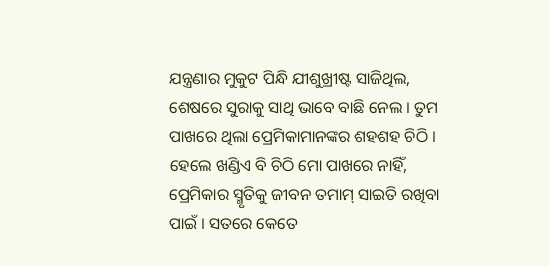ଯନ୍ତ୍ରଣାର ମୁକୁଟ ପିନ୍ଧି ଯୀଶୁଖ୍ରୀଷ୍ଟ ସାଜିଥିଲ, ଶେଷରେ ସୁରାକୁ ସାଥି ଭାବେ ବାଛି ନେଲ । ତୁମ ପାଖରେ ଥିଲା ପ୍ରେମିକାମାନଙ୍କର ଶହଶହ ଚିଠି । ହେଲେ ଖଣ୍ଡିଏ ବି ଚିଠି ମୋ ପାଖରେ ନାହିଁ, ପ୍ରେମିକାର ସ୍ମୃତିକୁ ଜୀବନ ତମାମ୍ ସାଇତି ରଖିବା ପାଇଁ । ସତରେ କେତେ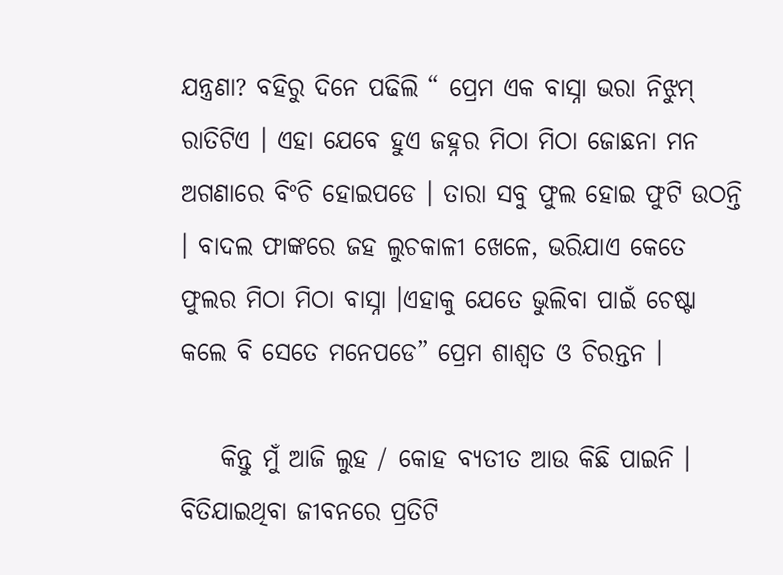ଯନ୍ତ୍ରଣା? ବହିରୁ ଦିନେ ପଢିଲି “ ପ୍ରେମ ଏକ ବାସ୍ନା ଭରା ନିଝୁମ୍ ରାତିଟିଏ । ଏହା ଯେବେ ହୁଏ ଜହ୍ନର ମିଠା ମିଠା ଜୋଛନା ମନ ଅଗଣାରେ ବିଂଚି ହୋଇପଡେ । ତାରା ସବୁ ଫୁଲ ହୋଇ ଫୁଟି ଉଠନ୍ତି । ବାଦଲ ଫାଙ୍କରେ ଜହ ଲୁଚକାଳୀ ଖେଳେ, ଭରିଯାଏ କେତେ ଫୁଲର ମିଠା ମିଠା ବାସ୍ନା ।ଏହାକୁ ଯେତେ ଭୁଲିବା ପାଇଁ ଚେଷ୍ଟା କଲେ ବି ସେତେ ମନେପଡେ” ପ୍ରେମ ଶାଶ୍ୱତ ଓ ଚିରନ୍ତନ ।

    କିନ୍ତୁ ମୁଁ ଆଜି ଲୁହ / କୋହ ବ୍ୟତୀତ ଆଉ କିଛି ପାଇନି । ବିତିଯାଇଥିବା ଜୀବନରେ ପ୍ରତିଟି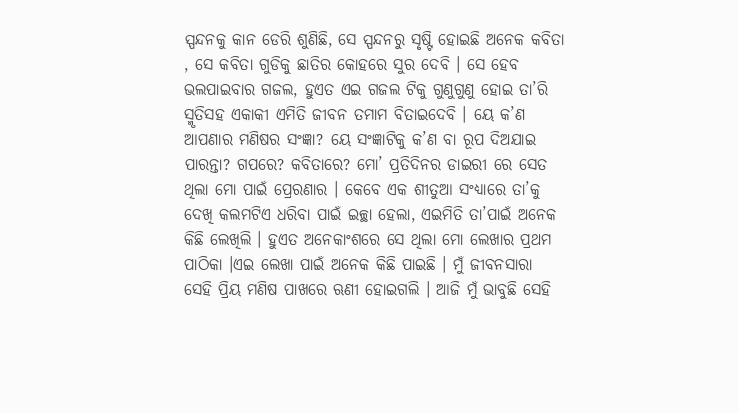ସ୍ପନ୍ଦନକୁ କାନ ଡେରି ଶୁଣିଛି, ସେ ସ୍ପନ୍ଦନରୁ ସୃଷ୍ଟି ହୋଇଛି ଅନେକ କବିତା , ସେ କବିତା ଗୁଡିକୁ ଛାତିର କୋହରେ ସୁର ଦେବି । ସେ ହେବ ଭଲପାଇବାର ଗଜଲ, ହୁଏତ ଏଇ ଗଜଲ ଟିକୁ ଗୁଣୁଗୁଣୁ ହୋଇ ତା’ରି ସ୍ମୃତିସହ ଏକାକୀ ଏମିତି ଜୀବନ ତମାମ ବିତାଇଦେବି । ୟେ କ’ଣ ଆପଣାର ମଣିଷର ସଂଜ୍ଞା? ୟେ ସଂଜ୍ଞାଟିକୁ କ’ଣ ବା ରୂପ ଦିଅଯାଇ ପାରନ୍ତା? ଗପରେ? କବିତାରେ? ମୋ’ ପ୍ରତିଦିନର ଡାଇରୀ ରେ ସେତ ଥିଲା ମୋ ପାଇଁ ପ୍ରେରଣାର । କେବେ ଏକ ଶୀତୁଆ ସଂଧ୍ୟାରେ ତା’କୁ ଦେଖି କଲମଟିଏ ଧରିବା ପାଇଁ ଇଚ୍ଛା ହେଲା, ଏଇମିତି ତା’ପାଇଁ ଅନେକ କିଛି ଲେଖିଲି । ହୁଏତ ଅନେକାଂଶରେ ସେ ଥିଲା ମୋ ଲେଖାର ପ୍ରଥମ ପାଠିକା ।ଏଇ ଲେଖା ପାଇଁ ଅନେକ କିଛି ପାଇଛି । ମୁଁ ଜୀବନସାରା ସେହି ପ୍ରିୟ ମଣିଷ ପାଖରେ ଋଣୀ ହୋଇଗଲି । ଆଜି ମୁଁ ଭାବୁଛି ସେହି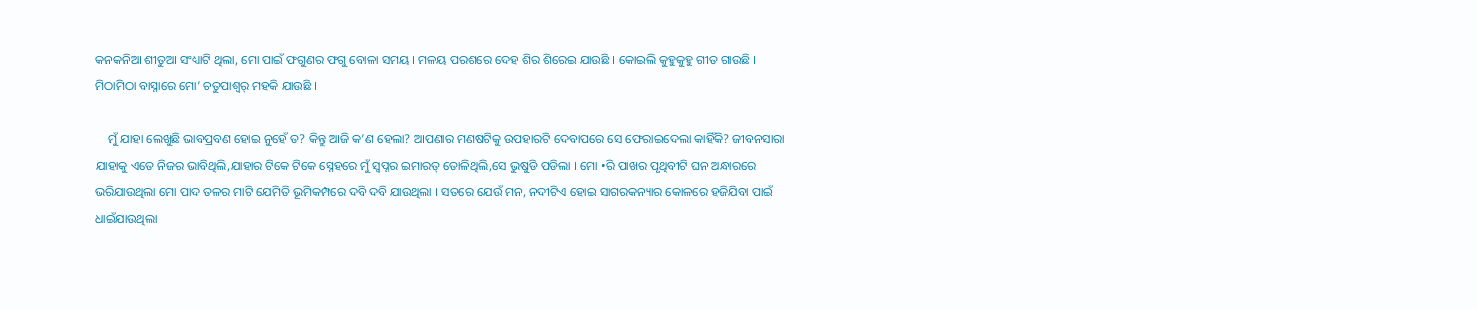କନକନିଆ ଶୀତୁଆ ସଂଧ୍ୟାଟି ଥିଲା, ମୋ ପାଇଁ ଫଗୁଣର ଫଗୁ ବୋଳା ସମୟ । ମଳୟ ପରଶରେ ଦେହ ଶିର ଶିରେଇ ଯାଉଛି । କୋଇଲି କୁହୁକୁହୁ ଗୀତ ଗାଉଛି । ମିଠାମିଠା ବାସ୍ନାରେ ମୋ’ ଚତୁପାଶ୍ୱର୍ ମହକି ଯାଉଛି ।

    ମୁଁ ଯାହା ଲେଖୁଛି ଭାବପ୍ରବଣ ହୋଇ ନୁହେଁ ତ? କିନ୍ତୁ ଆଜି କ’ଣ ହେଲା? ଆପଣାର ମଣଷଟିକୁ ଉପହାରଟି ଦେବାପରେ ସେ ଫେରାଇଦେଲା କାହିଁକି? ଜୀବନସାରା ଯାହାକୁ ଏତେ ନିଜର ଭାବିଥିଲି,ଯାହାର ଟିକେ ଟିକେ ସ୍ନେହରେ ମୁଁ ସ୍ବପ୍ନର ଇମାରତ୍ ତୋଳିଥିଲି,ସେ ଭୁଷୁଡି ପଡିଲା । ମୋ •ରି ପାଖର ପୃଥିବୀଟି ଘନ ଅନ୍ଧାରରେ ଭରିଯାଉଥିଲା ମୋ ପାଦ ତଳର ମାଟି ଯେମିତି ଭୂମିକମ୍ପରେ ଦବି ଦବି ଯାଉଥିଲା । ସତରେ ଯେଉଁ ମନ, ନଦୀଟିଏ ହୋଇ ସାଗରକନ୍ୟାର କୋଳରେ ହଜିଯିବା ପାଇଁ ଧାଇଁଯାଉଥିଲା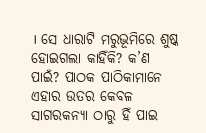। ସେ ଧାରାଟି ମରୁଭୂମିରେ ଶୁଷ୍କ ହୋଇଗଲା କାହିଁକି? କ’ଣ ପାଇଁ? ପାଠକ ପାଠିକାମାନେ ଏହାର ଉତର କେବଳ ସାଗରକନ୍ୟା ଠାରୁ ହିଁ ପାଇ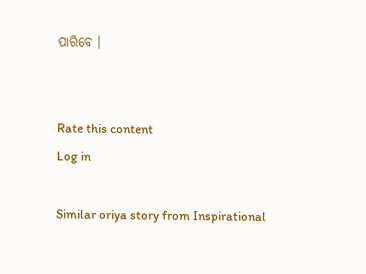ପାରିବେ ।


Rate this content
Log in

Similar oriya story from Inspirational